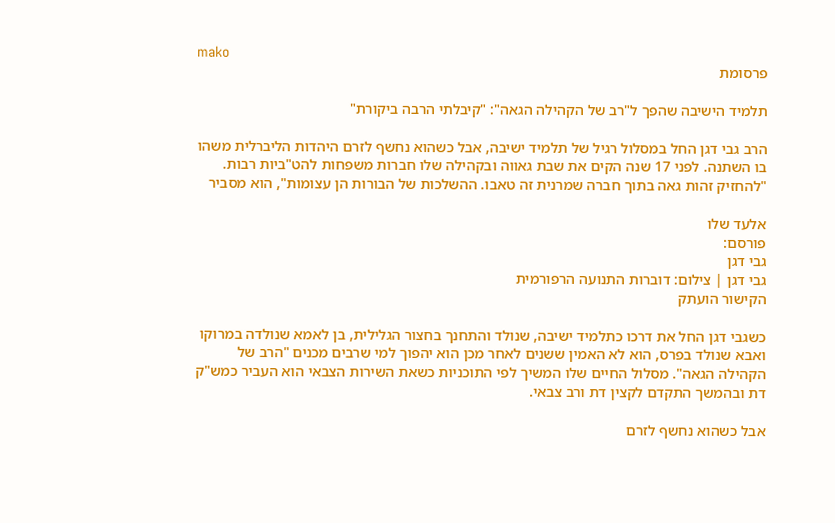mako
פרסומת

תלמיד הישיבה שהפך ל"רב של הקהילה הגאה": "קיבלתי הרבה ביקורת"

הרב גבי דגן החל במסלול רגיל של תלמיד ישיבה, אבל כשהוא נחשף לזרם היהדות הליברלית משהו בו השתנה. לפני 17 שנה הקים את שבת גאווה ובקהילה שלו חברות משפחות להט"ביות רבות. "להחזיק זהות גאה בתוך חברה שמרנית זה טאבו. ההשלכות של הבורות הן עצומות", הוא מסביר

אלעד שלו
פורסם:
גבי דגן
גבי דגן | צילום: דוברות התנועה הרפורמית
הקישור הועתק

כשגבי דגן החל את דרכו כתלמיד ישיבה, שנולד והתחנך בחצור הגלילית, בן לאמא שנולדה במרוקו ואבא שנולד בפרס, הוא לא האמין ששנים לאחר מכן הוא יהפוך למי שרבים מכנים "הרב של הקהילה הגאה". מסלול החיים שלו המשיך לפי התוכניות כשאת השירות הצבאי הוא העביר כמש"ק דת ובהמשך התקדם לקצין דת ורב צבאי.

אבל כשהוא נחשף לזרם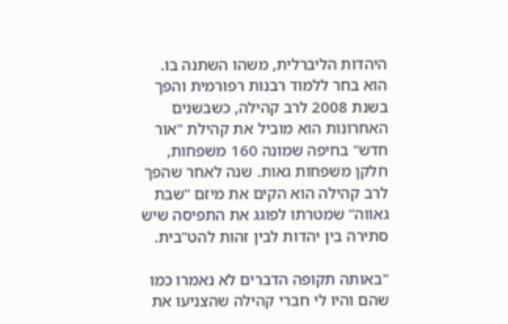היהדות הליברלית, משהו השתנה בו. הוא בחר ללמוד רבנות רפורמית והפך בשנת 2008 לרב קהילה, כשבשנים האחרונות הוא מוביל את קהילת "אור חדש" בחיפה שמונה 160 משפחות, חלקן משפחות גאות. שנה לאחר שהפך לרב קהילה הוא הקים את מיזם "שבת גאווה" שמטרתו לפוגג את התפיסה שיש סתירה בין יהדות לבין זהות להט"בית.

"באותה תקופה הדברים לא נאמרו כמו שהם והיו לי חברי קהילה שהצניעו את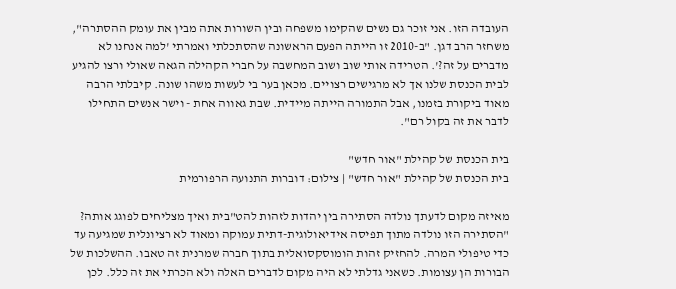העובדה הזו. אני זוכר גם נשים שהקימו משפחה ובין השורות אתה מבין את עומק ההסתרה", משחזר הרב דגן. "ב-2010 זו הייתה הפעם הראשונה שהסתכלתי ואמרתי 'למה אנחנו לא מדברים על זה?'. הטרידה אותי שוב ושוב המחשבה על חברי הקהילה הגאה שאולי ורצו להגיע לבית הכנסת שלנו אך לא מרגישים רצויים. מכאן בער בי לעשות משהו שונה. קיבלתי הרבה מאוד ביקורת בזמנו, אבל התמורה הייתה מיידית. שבת גאווה אחת - וישר אנשים התחילו לדבר את זה בקול רם".

בית הכנסת של קהילת "אור חדש"
בית הכנסת של קהילת "אור חדש" | צילום: דוברות התנועה הרפורמית

מאיזה מקום לדעתך נולדה הסתירה בין יהדות לזהות להט"בית ואיך מצליחים לפוגג אותה?
"הסתירה הזו נולדה מתוך תפיסה אידיאולוגית-דתית עמוקה ומאוד לא רציונלית שמגיעה עד כדי טיפולי המרה. להחזיק זהות הומוסקסואלית בתוך חברה שמרנית זה טאבו. ההשלכות של הבורות הן עצומות. כשאני גדלתי לא היה מקום לדברים האלה ולא הכרתי את זה כלל. לכן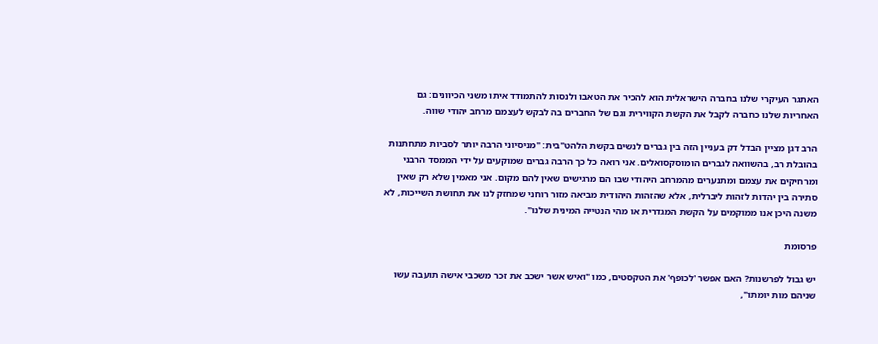האתגר העיקרי שלנו בחברה הישראלית הוא להכיר את הטאבו ולנסות להתמודד איתו משני הכיוונים: גם האחריות שלנו כחברה לקבל את הקשת הקווירית וגם של החברים בה לבקש לעצמם מרחב יהודי שווה.

הרב דגן מציין הבדל דק בעניין הזה בין גברים לנשים בקשת הלהט"בית: "מניסיוני הרבה יותר לסביות מתחתנות בהובלת רב, בהשוואה לגברים הומוסקסואלים. אני רואה כל כך הרבה גברים שמוקעים על ידי הממסד הרבני ומרחיקים את עצמם ומתנערים מהמרחב היהודי שבו הם מרגישים שאין להם מקום. אני מאמין שלא רק שאין סתירה בין יהדות לזהות ליברלית, אלא שהזהות היהודית מביאה מזור רוחני שמחזק לנו את תחושת השייכות, לא משנה היכן אנו ממוקמים על הקשת המגדרית או מהי הנטייה המינית שלנו".

פרסומת

יש גבול לפרשנות? האם אפשר 'לכופף' את הטקסטים, כמו "ואיש אשר ישכב את זכר משכבי אישה תועבה עשו שניהם מות יומתו",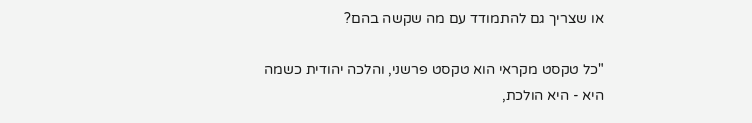או שצריך גם להתמודד עם מה שקשה בהם?

"כל טקסט מקראי הוא טקסט פרשני, והלכה יהודית כשמה היא - היא הולכת,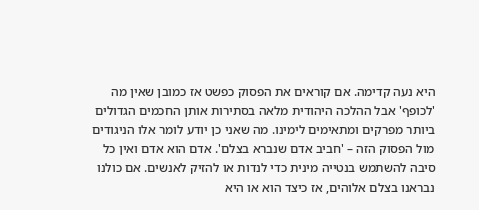היא נעה קדימה. אם קוראים את הפסוק כפשט אז כמובן שאין מה 'לכופף' אבל ההלכה היהודית מלאה בסתירות אותן החכמים הגדולים ביותר מפרקים ומתאימים לימינו. מה שאני כן יודע לומר אלו הניגודים מול הפסוק הזה – 'חביב אדם שנברא בצלם'. אדם הוא אדם ואין כל סיבה להשתמש בנטייה מינית כדי לנדות או להזיק לאנשים. אם כולנו נבראנו בצלם אלוהים, אז כיצד הוא או היא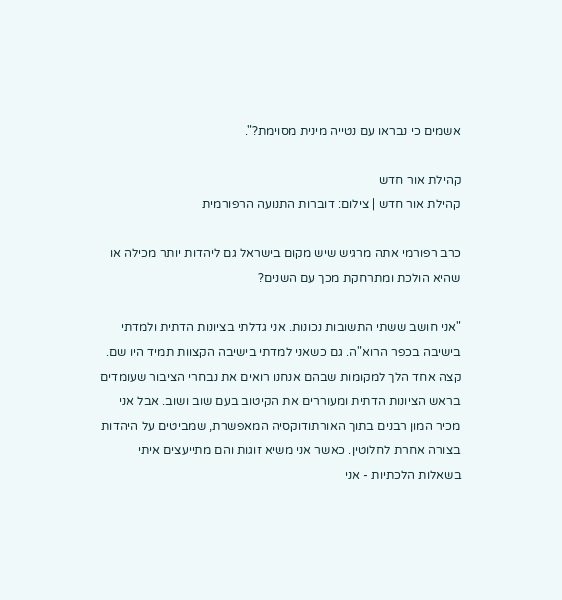אשמים כי נבראו עם נטייה מינית מסוימת?".

קהילת אור חדש
קהילת אור חדש | צילום: דוברות התנועה הרפורמית

כרב רפורמי אתה מרגיש שיש מקום בישראל גם ליהדות יותר מכילה או שהיא הולכת ומתרחקת מכך עם השנים?

"אני חושב ששתי התשובות נכונות. אני גדלתי בציונות הדתית ולמדתי בישיבה בכפר הרוא"ה. גם כשאני למדתי בישיבה הקצוות תמיד היו שם. קצה אחד הלך למקומות שבהם אנחנו רואים את נבחרי הציבור שעומדים בראש הציונות הדתית ומעוררים את הקיטוב בעם שוב ושוב. אבל אני מכיר המון רבנים בתוך האורתודוקסיה המאפשרת, שמביטים על היהדות בצורה אחרת לחלוטין. כאשר אני משיא זוגות והם מתייעצים איתי בשאלות הלכתיות - אני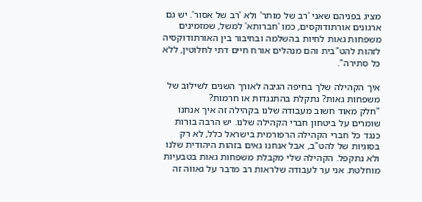מציג בפניהם שאני 'רב של מותר' ולא 'רב של אסור'. יש גם ארגונים אורתודוקסים, כמו 'חברותא' למשל, שמזמינים משפחות גאות לחיות בהשלמה ובחיבור בין האורתודוקסיה לזהות להט"בית והם מנהלים אורח חיים דתי לחלוטין, ללא כל סתירה".

איך הקהילה שלך בחיפה הגיבה לאורך השנים לשילוב של משפחות גאות? נתקלת בהתנגדות או חרמות?
"חלק מאוד חשוב מעבודה שלנו בקהילה זה איך אנחנו שומרים על ביטחון חברי הקהילה שלנו. יש הרבה בורות כנגד כל חברי הקהילה הרפורמית בישראל כלל, לא רק בסוגיות של להט"ב, אבל אנחנו גאים בזהות היהודית שלנו ולא נתקפל. הקהילה שלי מקבלת משפחות גאות בטבעיות מוחלטת. אני ער לעבודה שלראות רב מדבר על גאווה זה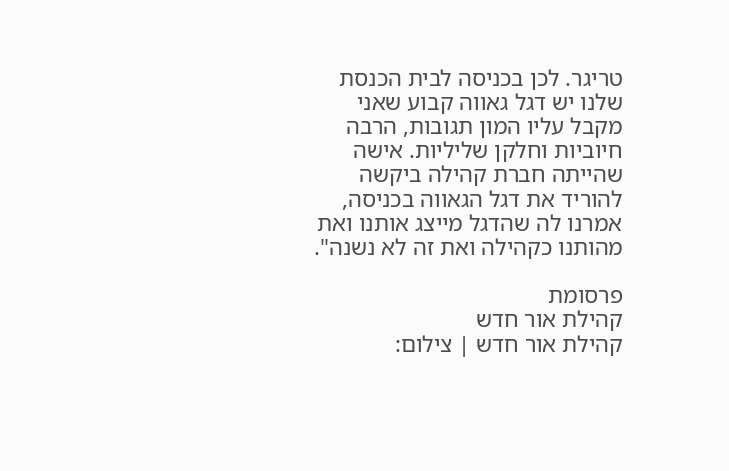טריגר. לכן בכניסה לבית הכנסת שלנו יש דגל גאווה קבוע שאני מקבל עליו המון תגובות, הרבה חיוביות וחלקן שליליות. אישה שהייתה חברת קהילה ביקשה להוריד את דגל הגאווה בכניסה, אמרנו לה שהדגל מייצג אותנו ואת מהותנו כקהילה ואת זה לא נשנה".

פרסומת
קהילת אור חדש
קהילת אור חדש | צילום: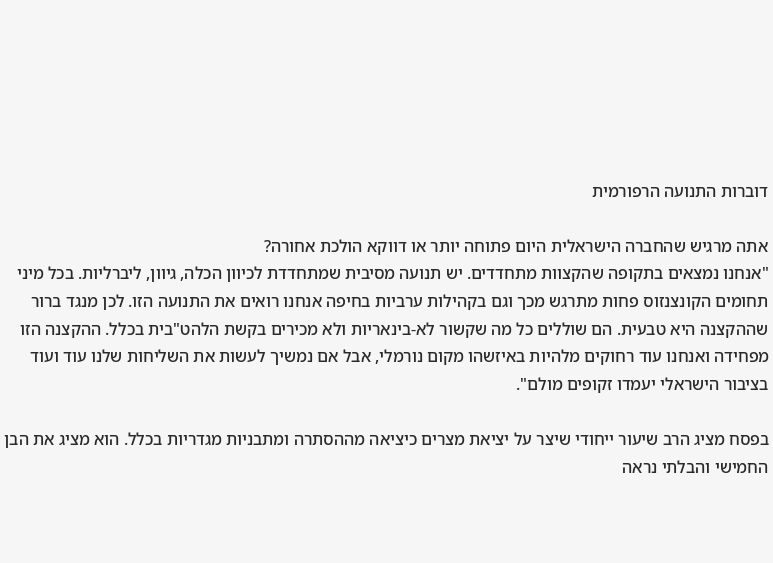דוברות התנועה הרפורמית

אתה מרגיש שהחברה הישראלית היום פתוחה יותר או דווקא הולכת אחורה?
"אנחנו נמצאים בתקופה שהקצוות מתחדדים. יש תנועה מסיבית שמתחדדת לכיוון הכלה, גיוון, ליברליות. בכל מיני תחומים הקונצנזוס פחות מתרגש מכך וגם בקהילות ערביות בחיפה אנחנו רואים את התנועה הזו. לכן מנגד ברור שההקצנה היא טבעית. הם שוללים כל מה שקשור לא-בינאריות ולא מכירים בקשת הלהט"בית בכלל. ההקצנה הזו מפחידה ואנחנו עוד רחוקים מלהיות באיזשהו מקום נורמלי, אבל אם נמשיך לעשות את השליחות שלנו עוד ועוד בציבור הישראלי יעמדו זקופים מולם".

בפסח מציג הרב שיעור ייחודי שיצר על יציאת מצרים כיציאה מההסתרה ומתבניות מגדריות בכלל. הוא מציג את הבן החמישי והבלתי נראה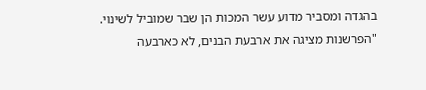בהגדה ומסביר מדוע עשר המכות הן שבר שמוביל לשינוי. "הפרשנות מציגה את ארבעת הבנים, לא כארבעה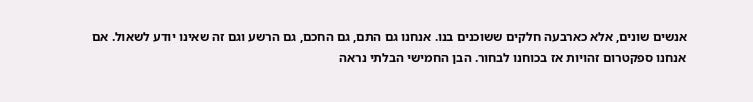אנשים שונים, אלא כארבעה חלקים ששוכנים בנו. אנחנו גם התם, גם החכם, גם הרשע וגם זה שאינו יודע לשאול. אם אנחנו ספקטרום זהויות אז בכוחנו לבחור. הבן החמישי הבלתי נראה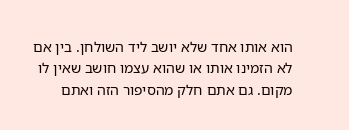הוא אותו אחד שלא יושב ליד השולחן. בין אם לא הזמינו אותו או שהוא עצמו חושב שאין לו מקום. גם אתם חלק מהסיפור הזה ואתם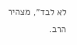לא לבד", מצהיר הרב.